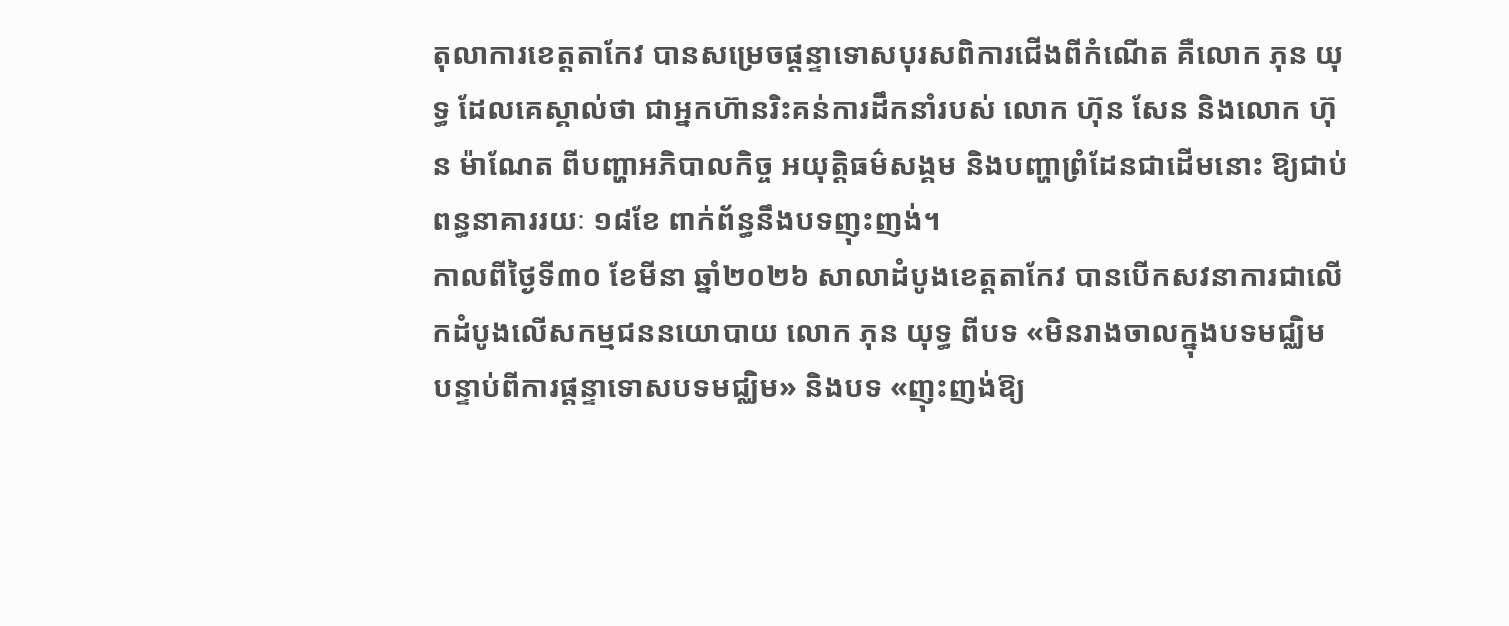តុលាការខេត្តតាកែវ បានសម្រេចផ្តន្ទាទោសបុរសពិការជើងពីកំណើត គឺលោក ភុន យុទ្ធ ដែលគេស្គាល់ថា ជាអ្នកហ៊ានរិះគន់ការដឹកនាំរបស់ លោក ហ៊ុន សែន និងលោក ហ៊ុន ម៉ាណែត ពីបញ្ហាអភិបាលកិច្ច អយុត្តិធម៌សង្គម និងបញ្ហាព្រំដែនជាដើមនោះ ឱ្យជាប់ពន្ធនាគាររយៈ ១៨ខែ ពាក់ព័ន្ធនឹងបទញុះញង់។
កាលពីថ្ងៃទី៣០ ខែមីនា ឆ្នាំ២០២៦ សាលាដំបូងខេត្តតាកែវ បានបើកសវនាការជាលើកដំបូងលើសកម្មជននយោបាយ លោក ភុន យុទ្ធ ពីបទ «មិនរាងចាលក្នុងបទមជ្ឈិម បន្ទាប់ពីការផ្ដន្ទាទោសបទមជ្ឈិម» និងបទ «ញុះញង់ឱ្យ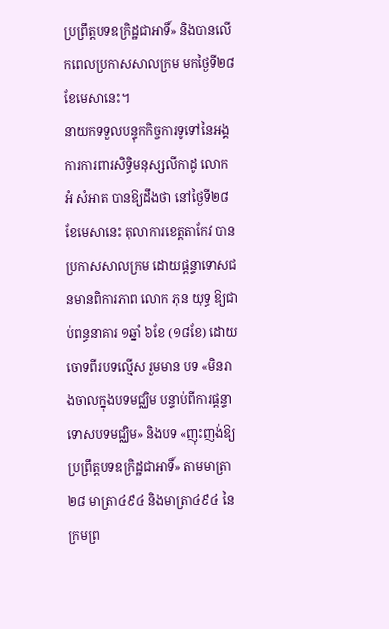ប្រព្រឹត្តបទឧក្រិដ្ឋជាអាទិ៍» និងបានលើកពេលប្រកាសសាលក្រម មកថ្ងៃទី២៨ ខែមេសានេះ។
នាយកទទួលបន្ទុកកិច្ចការទូទៅនៃអង្គការការពារសិទ្ធិមនុស្សលីកាដូ លោក អំ សំអាត បានឱ្យដឹងថា នៅថ្ងៃទី២៨ ខែមេសានេះ តុលាការខេត្តតាកែវ បានប្រកាសសាលក្រម ដោយផ្តន្ទាទោសជនមានពិការភាព លោក ភុន យុទ្ធ ឱ្យជាប់ពន្ធនាគារ ១ឆ្នាំ ៦ខែ (១៨ខែ) ដោយចោទពីរបទល្មើស រួមមាន បទ «មិនរាងចាលក្នុងបទមជ្ឈិម បន្ទាប់ពីការផ្ដន្ទាទោសបទមជ្ឈិម» និងបទ «ញុះញង់ឱ្យប្រព្រឹត្តបទឧក្រិដ្ឋជាអាទិ៍» តាមមាត្រា ២៨ មាត្រា៤៩៤ និងមាត្រា៤៩៤ នៃក្រមព្រ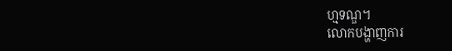ហ្មទណ្ឌ។
លោកបង្ហាញការ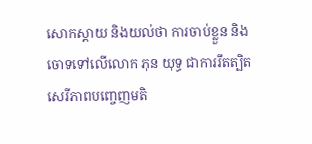សោកស្តាយ និងយល់ថា ការចាប់ខ្លួន និងចោទទៅលើលោក ភុន យុទ្ធ ជាការរឹតត្បិតសេរីភាពបញ្ចេញមតិ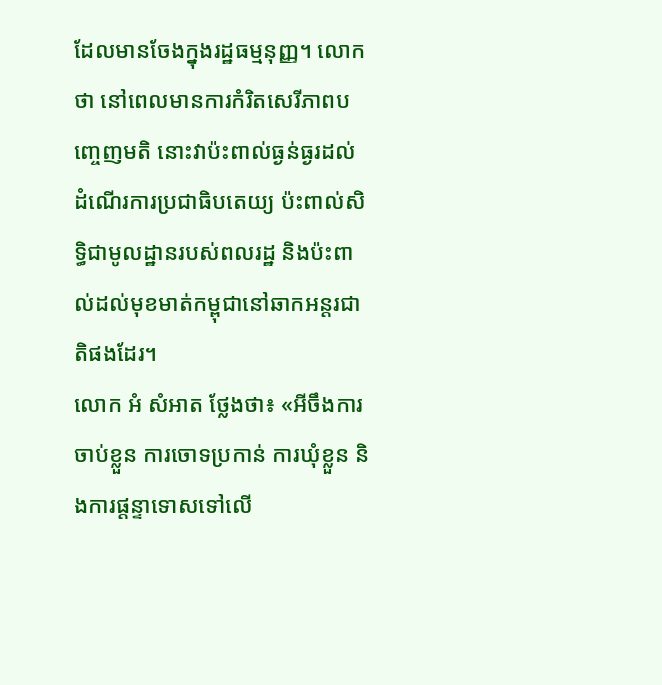ដែលមានចែងក្នុងរដ្ឋធម្មនុញ្ញ។ លោកថា នៅពេលមានការកំរិតសេរីភាពបញ្ចេញមតិ នោះវាប៉ះពាល់ធ្ងន់ធ្ងរដល់ដំណើរការប្រជាធិបតេយ្យ ប៉ះពាល់សិទ្ធិជាមូលដ្ឋានរបស់ពលរដ្ឋ និងប៉ះពាល់ដល់មុខមាត់កម្ពុជានៅឆាកអន្តរជាតិផងដែរ។
លោក អំ សំអាត ថ្លែងថា៖ «អីចឹងការចាប់ខ្លួន ការចោទប្រកាន់ ការឃុំខ្លួន និងការផ្តន្ទាទោសទៅលើ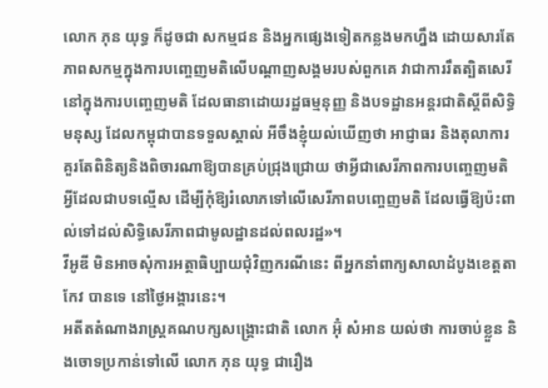លោក ភុន យុទ្ធ ក៏ដូចជា សកម្មជន និងអ្នកផ្សេងទៀតកន្លងមកហ្នឹង ដោយសារតែភាពសកម្មក្នុងការបញ្ចេញមតិលើបណ្តាញសង្គមរបស់ពួកគេ វាជាការរឹតត្បិតសេរីនៅក្នុងការបញ្ចេញមតិ ដែលធានាដោយរដ្ឋធម្មនុញ្ញ និងបទដ្ឋានអន្តរជាតិស្តីពីសិទ្ធិមនុស្ស ដែលកម្ពុជាបានទទួលស្គាល់ អីចឹងខ្ញុំយល់ឃើញថា អាជ្ញាធរ និងតុលាការ គួរតែពិនិត្យនិងពិចារណាឱ្យបានគ្រប់ជ្រុងជ្រោយ ថាអ្វីជាសេរីភាពការបញ្ចេញមតិ អ្វីដែលជាបទល្មើស ដើម្បីកុំឱ្យរំលោភទៅលើសេរីភាពបញ្ចេញមតិ ដែលធ្វើឱ្យប៉ះពាល់ទៅដល់សិទ្ធិសេរីភាពជាមូលដ្ឋានដល់ពលរដ្ឋ»។
វីអូឌី មិនអាចសុំការអត្ថាធិប្បាយជុំវិញករណីនេះ ពីអ្នកនាំពាក្យសាលាដំបូងខេត្តតាកែវ បានទេ នៅថ្ងៃអង្គារនេះ។
អតីតតំណាងរាស្ត្រគណបក្សសង្គ្រោះជាតិ លោក អ៊ុំ សំអាន យល់ថា ការចាប់ខ្លួន និងចោទប្រកាន់ទៅលើ លោក ភុន យុទ្ធ ជារឿង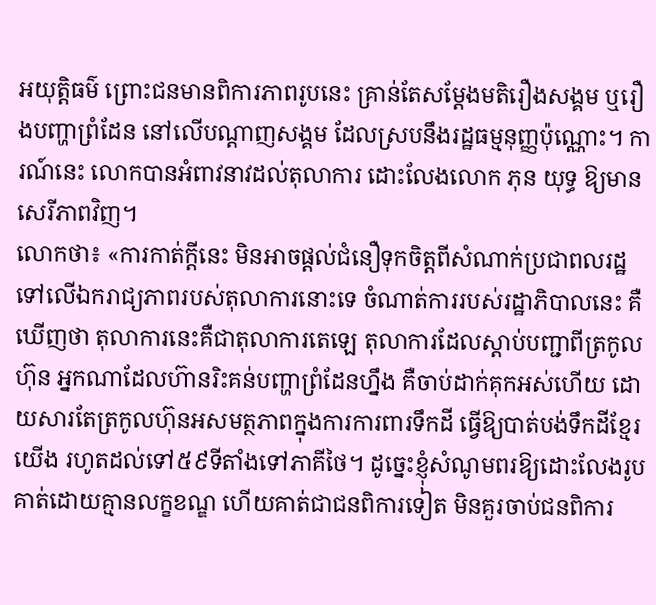អយុត្តិធម៌ ព្រោះជនមានពិការភាពរូបនេះ គ្រាន់តែសម្តែងមតិរឿងសង្គម ឬរឿងបញ្ហាព្រំដែន នៅលើបណ្តាញសង្គម ដែលស្របនឹងរដ្ឋធម្មនុញ្ញប៉ុណ្ណោះ។ ការណ៍នេះ លោកបានអំពាវនាវដល់តុលាការ ដោះលែងលោក ភុន យុទ្ធ ឱ្យមានសេរីភាពវិញ។
លោកថា៖ «ការកាត់ក្តីនេះ មិនអាចផ្តល់ជំនឿទុកចិត្តពីសំណាក់ប្រជាពលរដ្ឋទៅលើឯករាជ្យភាពរបស់តុលាការនោះទេ ចំណាត់ការរបស់រដ្ឋាភិបាលនេះ គឺឃើញថា តុលាការនេះគឺជាតុលាការតេឡេ តុលាការដែលស្តាប់បញ្ជាពីត្រកូលហ៊ុន អ្នកណាដែលហ៊ានរិះគន់បញ្ហាព្រំដែនហ្នឹង គឺចាប់ដាក់គុកអស់ហើយ ដោយសារតែត្រកូលហ៊ុនអសមត្ថភាពក្នុងការការពារទឹកដី ធ្វើឱ្យបាត់បង់ទឹកដីខ្មែរយើង រហូតដល់ទៅ៥៩ទីតាំងទៅភាគីថៃ។ ដូច្នេះខ្ញុំសំណូមពរឱ្យដោះលែងរូបគាត់ដោយគ្មានលក្ខខណ្ឌ ហើយគាត់ជាជនពិការទៀត មិនគួរចាប់ជនពិការ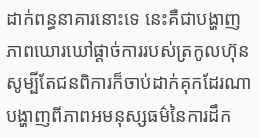ដាក់ពន្ធនាគារនោះទេ នេះគឺជាបង្ហាញភាពឃោរឃៅផ្តាច់ការរបស់ត្រកូលហ៊ុន សូម្បីតែជនពិការក៏ចាប់ដាក់គុកដែរណា បង្ហាញពីភាពអមនុស្សធម៌នៃការដឹក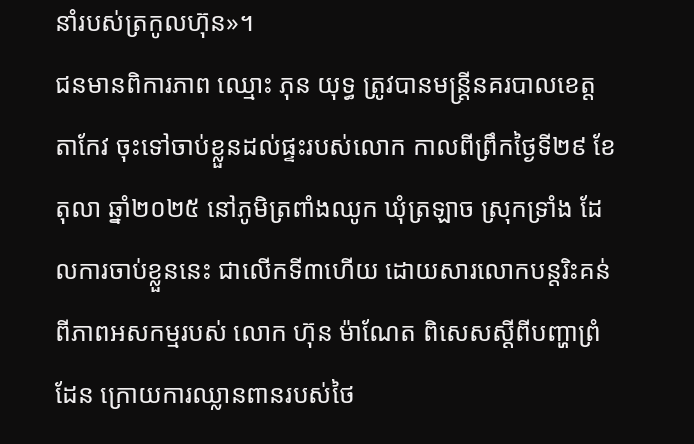នាំរបស់ត្រកូលហ៊ុន»។
ជនមានពិការភាព ឈ្មោះ ភុន យុទ្ធ ត្រូវបានមន្រ្តីនគរបាលខេត្តតាកែវ ចុះទៅចាប់ខ្លួនដល់ផ្ទះរបស់លោក កាលពីព្រឹកថ្ងៃទី២៩ ខែតុលា ឆ្នាំ២០២៥ នៅភូមិត្រពាំងឈូក ឃុំត្រឡាច ស្រុកទ្រាំង ដែលការចាប់ខ្លួននេះ ជាលើកទី៣ហើយ ដោយសារលោកបន្តរិះគន់ពីភាពអសកម្មរបស់ លោក ហ៊ុន ម៉ាណែត ពិសេសស្ដីពីបញ្ហាព្រំដែន ក្រោយការឈ្លានពានរបស់ថៃ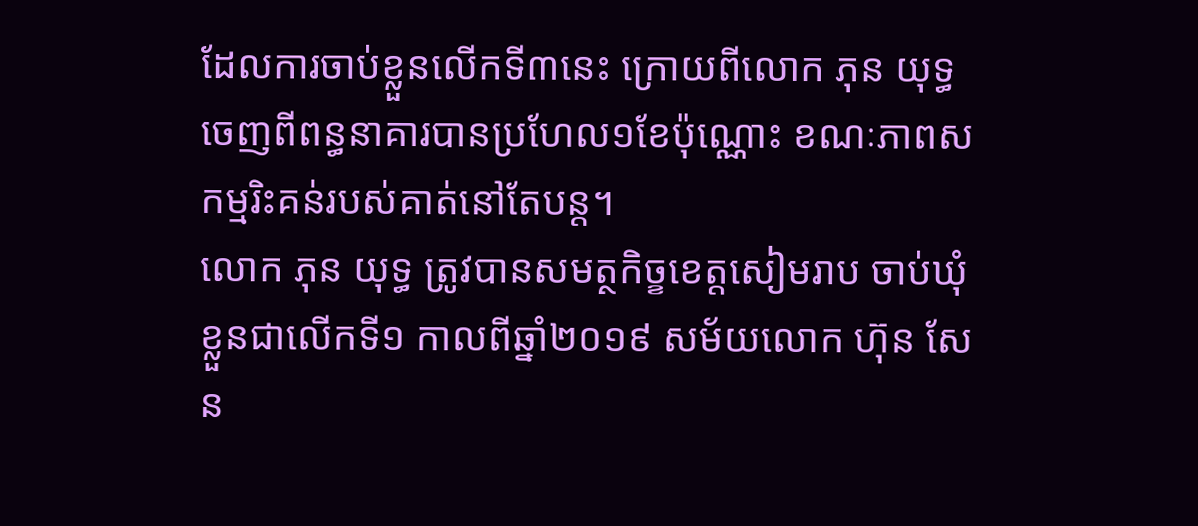ដែលការចាប់ខ្លួនលើកទី៣នេះ ក្រោយពីលោក ភុន យុទ្ធ ចេញពីពន្ធនាគារបានប្រហែល១ខែប៉ុណ្ណោះ ខណៈភាពសកម្មរិះគន់របស់គាត់នៅតែបន្ត។
លោក ភុន យុទ្ធ ត្រូវបានសមត្ថកិច្ខខេត្តសៀមរាប ចាប់ឃុំខ្លួនជាលើកទី១ កាលពីឆ្នាំ២០១៩ សម័យលោក ហ៊ុន សែន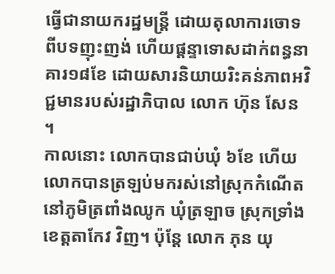ធ្វើជានាយករដ្ឋមន្ត្រី ដោយតុលាការចោទពីបទញុះញង់ ហើយផ្ដន្ទាទោសដាក់ពន្ធនាគារ១៨ខែ ដោយសារនិយាយរិះគន់ភាពអវិជ្ជមានរបស់រដ្ឋាភិបាល លោក ហ៊ុន សែន ។
កាលនោះ លោកបានជាប់ឃុំ ៦ខែ ហើយលោកបានត្រឡប់មករស់នៅស្រុកកំណើត នៅភូមិត្រពាំងឈូក ឃុំត្រឡាច ស្រុកទ្រាំង ខេត្តតាកែវ វិញ។ ប៉ុន្តែ លោក ភុន យុ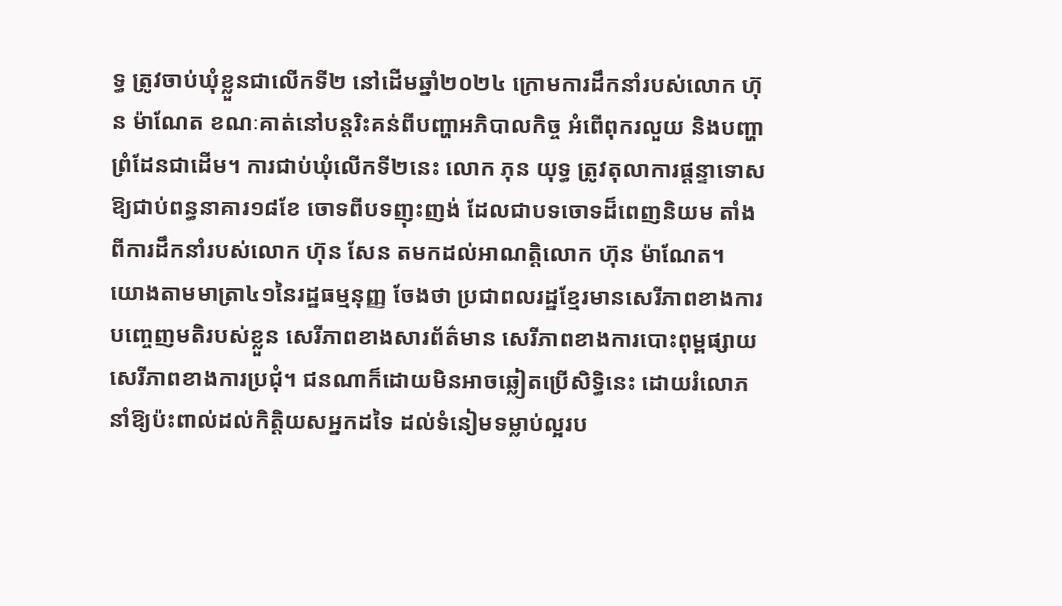ទ្ធ ត្រូវចាប់ឃុំខ្លួនជាលើកទី២ នៅដើមឆ្នាំ២០២៤ ក្រោមការដឹកនាំរបស់លោក ហ៊ុន ម៉ាណែត ខណៈគាត់នៅបន្តរិះគន់ពីបញ្ហាអភិបាលកិច្ច អំពើពុករលួយ និងបញ្ហាព្រំដែនជាដើម។ ការជាប់ឃុំលើកទី២នេះ លោក ភុន យុទ្ធ ត្រូវតុលាការផ្ដន្ទាទោសឱ្យជាប់ពន្ធនាគារ១៨ខែ ចោទពីបទញុះញង់ ដែលជាបទចោទដ៏ពេញនិយម តាំងពីការដឹកនាំរបស់លោក ហ៊ុន សែន តមកដល់អាណត្តិលោក ហ៊ុន ម៉ាណែត។
យោងតាមមាត្រា៤១នៃរដ្ឋធម្មនុញ្ញ ចែងថា ប្រជាពលរដ្ឋខ្មែរមានសេរីភាពខាងការបញ្ចេញមតិរបស់ខ្លួន សេរីភាពខាងសារព័ត៌មាន សេរីភាពខាងការបោះពុម្ពផ្សាយសេរីភាពខាងការប្រជុំ។ ជនណាក៏ដោយមិនអាចឆ្លៀតប្រើសិទ្ធិនេះ ដោយរំលោភនាំឱ្យប៉ះពាល់ដល់កិត្តិយសអ្នកដទៃ ដល់ទំនៀមទម្លាប់ល្អរប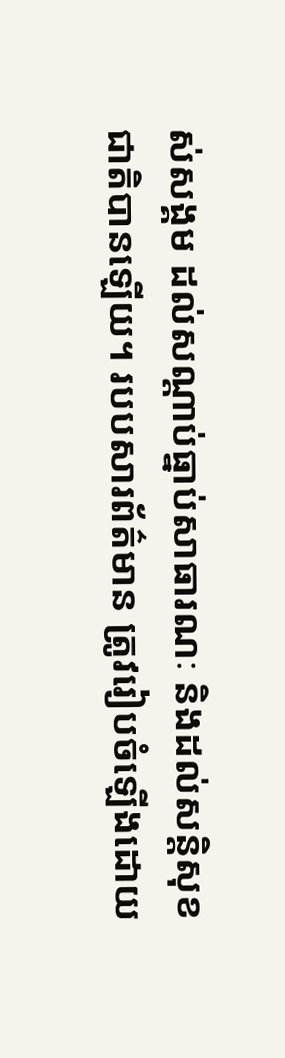ស់សង្គម ដល់សណ្តាប់ធ្នាប់សាធារណៈ និងដល់សន្តិសុខជាតិបានឡើយ។ របបសារព័ត៌មាន ត្រូវរៀបចំឡើងដោយ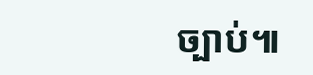ច្បាប់៕